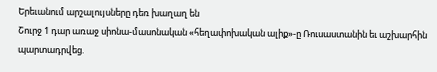Երեւանում արշալույսները դեռ խաղաղ են
Շուրջ 1 դար առաջ սիոնա-մասոնական «հեղափոխական ալիք»-ը Ռուսաստանին եւ աշխարհին պարտադրվեց.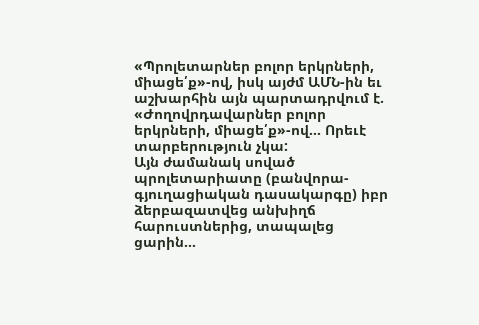«Պրոլետարներ բոլոր երկրների, միացե՛ք»-ով, իսկ այժմ ԱՄՆ-ին եւ աշխարհին այն պարտադրվում է. «Ժողովրդավարներ բոլոր երկրների, միացե՛ք»-ով… Որեւէ տարբերություն չկա:
Այն ժամանակ սոված պրոլետարիատը (բանվորա-գյուղացիական դասակարգը) իբր ձերբազատվեց անխիղճ հարուստներից, տապալեց ցարին…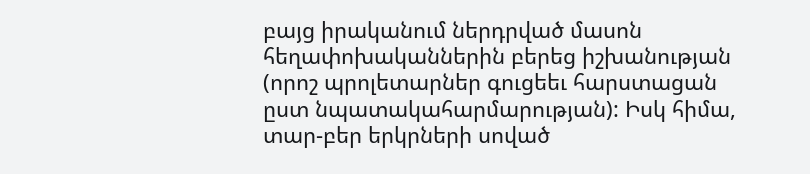բայց իրականում ներդրված մասոն հեղափոխականներին բերեց իշխանության (որոշ պրոլետարներ գուցեեւ հարստացան ըստ նպատակահարմարության): Իսկ հիմա, տար-բեր երկրների սոված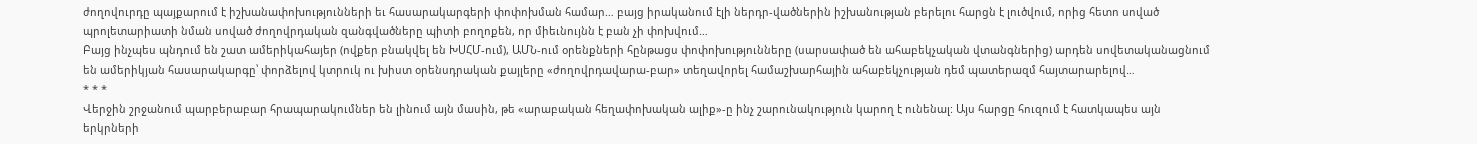ժողովուրդը պայքարում է իշխանափոխությունների եւ հասարակարգերի փոփոխման համար… բայց իրականում էլի ներդր-վածներին իշխանության բերելու հարցն է լուծվում, որից հետո սոված պրոլետարիատի նման սոված ժողովրդական զանգվածները պիտի բողոքեն, որ միեւնույնն է բան չի փոխվում…
Բայց ինչպես պնդում են շատ ամերիկահայեր (ովքեր բնակվել են ԽՍՀՄ-ում), ԱՄՆ-ում օրենքների հընթացս փոփոխությունները (սարսափած են ահաբեկչական վտանգներից) արդեն սովետականացնում են ամերիկյան հասարակարգը՝ փորձելով կտրուկ ու խիստ օրենսդրական քայլերը «ժողովրդավարա-բար» տեղավորել համաշխարհային ահաբեկչության դեմ պատերազմ հայտարարելով…
* * *
Վերջին շրջանում պարբերաբար հրապարակումներ են լինում այն մասին, թե «արաբական հեղափոխական ալիք»-ը ինչ շարունակություն կարող է ունենալ: Այս հարցը հուզում է հատկապես այն երկրների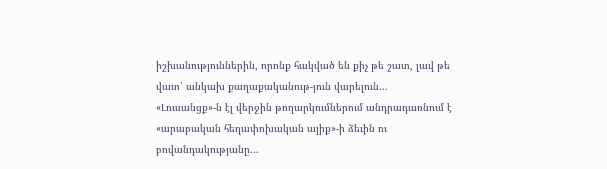իշխանություններին, որոնք հակված են քիչ թե շատ, լավ թե վատ՝ անկախ քաղաքականութ-յուն վարելուն…
«Լուսանցք»-ն էլ վերջին թողարկումներում անդրադառնում է «արաբական հեղափոխական ալիք»-ի ձեւին ու բովանդակությանը…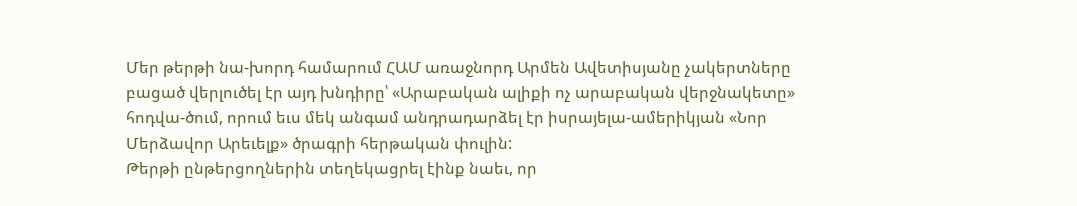Մեր թերթի նա-խորդ համարում ՀԱՄ առաջնորդ Արմեն Ավետիսյանը չակերտները բացած վերլուծել էր այդ խնդիրը՝ «Արաբական ալիքի ոչ արաբական վերջնակետը» հոդվա-ծում, որում եւս մեկ անգամ անդրադարձել էր իսրայելա-ամերիկյան «Նոր Մերձավոր Արեւելք» ծրագրի հերթական փուլին:
Թերթի ընթերցողներին տեղեկացրել էինք նաեւ, որ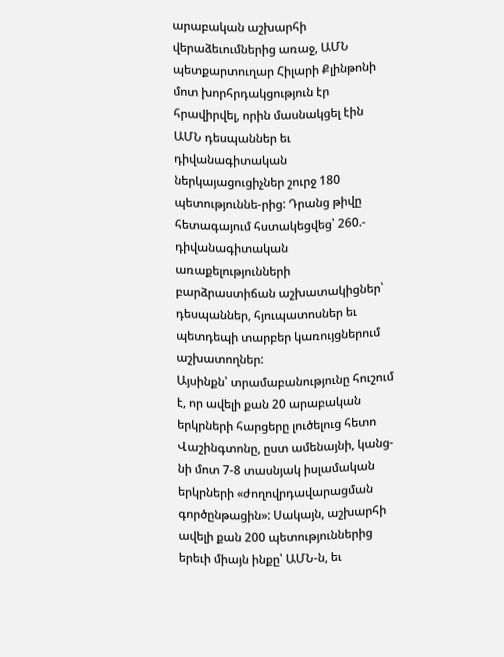արաբական աշխարհի վերաձեւումներից առաջ, ԱՄՆ պետքարտուղար Հիլարի Քլինթոնի մոտ խորհրդակցություն էր հրավիրվել, որին մասնակցել էին ԱՄՆ դեսպաններ եւ դիվանագիտական ներկայացուցիչներ շուրջ 180 պետություննե-րից: Դրանց թիվը հետագայում հստակեցվեց՝ 260.- դիվանագիտական առաքելությունների բարձրաստիճան աշխատակիցներ՝ դեսպաններ, հյուպատոսներ եւ պետդեպի տարբեր կառույցներում աշխատողներ:
Այսինքն՝ տրամաբանությունը հուշում է, որ ավելի քան 20 արաբական երկրների հարցերը լուծելուց հետո Վաշինգտոնը, ըստ ամենայնի, կանց-նի մոտ 7-8 տասնյակ իսլամական երկրների «ժողովրդավարացման գործընթացին»: Սակայն, աշխարհի ավելի քան 200 պետություններից երեւի միայն ինքը՝ ԱՄՆ-ն, եւ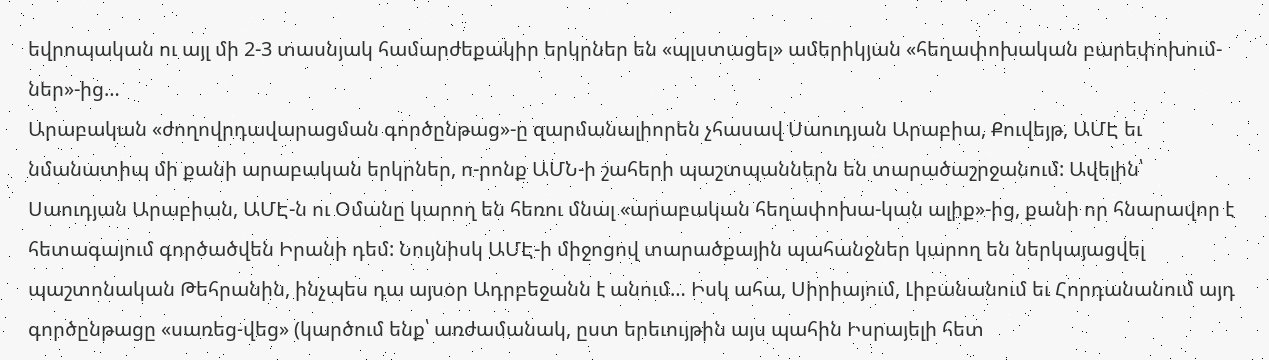եվրոպական ու այլ մի 2-3 տասնյակ համարժեքակիր երկրներ են «պլստացել» ամերիկյան «հեղափոխական բարեփոխում-ներ»-ից…
Արաբական «ժողովրդավարացման գործընթաց»-ը զարմանալիորեն չհասավ Սաուդյան Արաբիա, Քուվեյթ, ԱՄԷ եւ նմանատիպ մի քանի արաբական երկրներ, ո-րոնք ԱՄՆ-ի շահերի պաշտպաններն են տարածաշրջանում: Ավելին՝ Սաուդյան Արաբիան, ԱՄԷ-ն ու Օմանը կարող են հեռու մնալ «արաբական հեղափոխա-կան ալիք»-ից, քանի որ հնարավոր է հետագայում գործածվեն Իրանի դեմ: Նույնիսկ ԱՄԷ-ի միջոցով տարածքային պահանջներ կարող են ներկայացվել պաշտոնական Թեհրանին, ինչպես դա այսօր Ադրբեջանն է անում… Իսկ ահա, Սիրիայում, Լիբանանում եւ Հորդանանում այդ գործընթացը «սառեց-վեց» (կարծում ենք՝ առժամանակ, ըստ երեւույթին այս պահին Իսրայելի հետ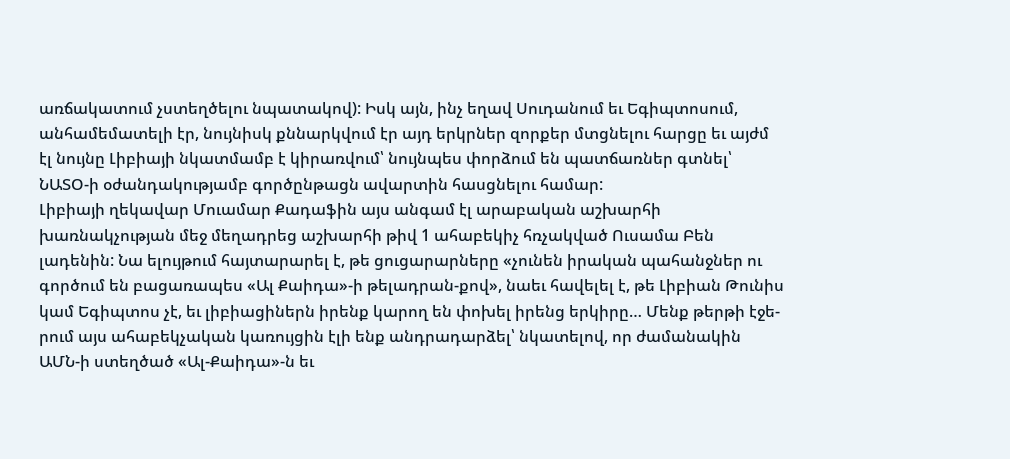առճակատում չստեղծելու նպատակով): Իսկ այն, ինչ եղավ Սուդանում եւ Եգիպտոսում, անհամեմատելի էր, նույնիսկ քննարկվում էր այդ երկրներ զորքեր մտցնելու հարցը եւ այժմ էլ նույնը Լիբիայի նկատմամբ է կիրառվում՝ նույնպես փորձում են պատճառներ գտնել՝ ՆԱՏՕ-ի օժանդակությամբ գործընթացն ավարտին հասցնելու համար:
Լիբիայի ղեկավար Մուամար Քադաֆին այս անգամ էլ արաբական աշխարհի խառնակչության մեջ մեղադրեց աշխարհի թիվ 1 ահաբեկիչ հռչակված Ուսամա Բեն լադենին: Նա ելույթում հայտարարել է, թե ցուցարարները «չունեն իրական պահանջներ ու գործում են բացառապես «Ալ Քաիդա»-ի թելադրան-քով», նաեւ հավելել է, թե Լիբիան Թունիս կամ Եգիպտոս չէ, եւ լիբիացիներն իրենք կարող են փոխել իրենց երկիրը… Մենք թերթի էջե-րում այս ահաբեկչական կառույցին էլի ենք անդրադարձել՝ նկատելով, որ ժամանակին ԱՄՆ-ի ստեղծած «Ալ-Քաիդա»-ն եւ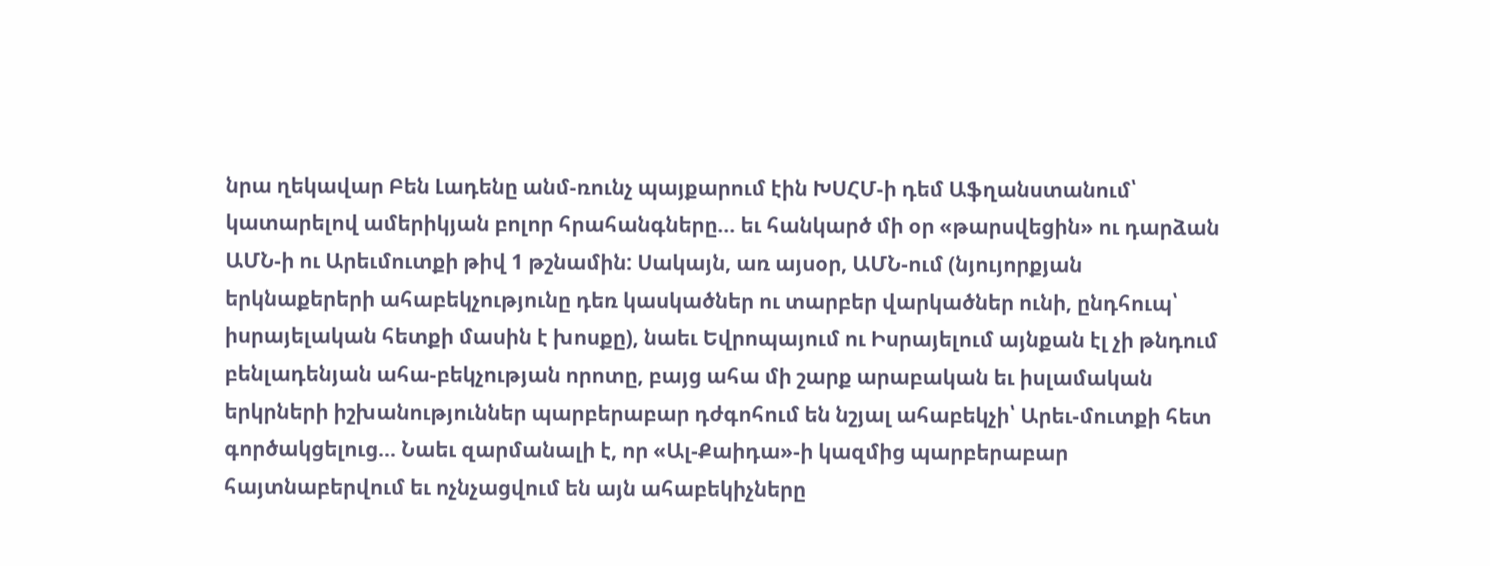նրա ղեկավար Բեն Լադենը անմ-ռունչ պայքարում էին ԽՍՀՄ-ի դեմ Աֆղանստանում՝ կատարելով ամերիկյան բոլոր հրահանգները… եւ հանկարծ մի օր «թարսվեցին» ու դարձան ԱՄՆ-ի ու Արեւմուտքի թիվ 1 թշնամին: Սակայն, առ այսօր, ԱՄՆ-ում (նյույորքյան երկնաքերերի ահաբեկչությունը դեռ կասկածներ ու տարբեր վարկածներ ունի, ընդհուպ՝ իսրայելական հետքի մասին է խոսքը), նաեւ Եվրոպայում ու Իսրայելում այնքան էլ չի թնդում բենլադենյան ահա-բեկչության որոտը, բայց ահա մի շարք արաբական եւ իսլամական երկրների իշխանություններ պարբերաբար դժգոհում են նշյալ ահաբեկչի՝ Արեւ-մուտքի հետ գործակցելուց… Նաեւ զարմանալի է, որ «Ալ-Քաիդա»-ի կազմից պարբերաբար հայտնաբերվում եւ ոչնչացվում են այն ահաբեկիչները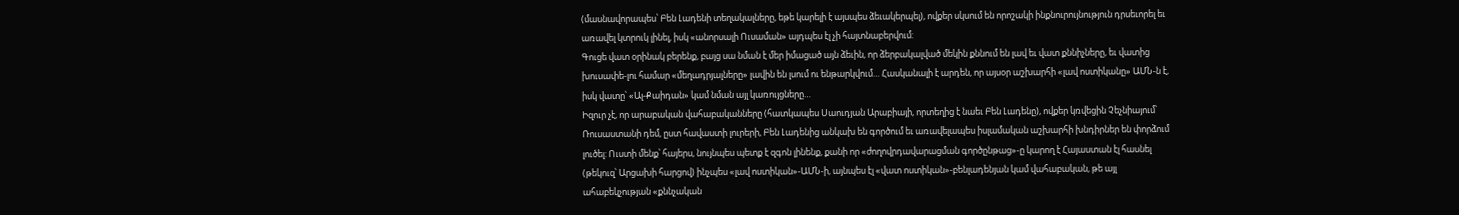(մասնավորապես՝ Բեն Լադենի տեղակալները, եթե կարելի է այսպես ձեւակերպել), ովքեր սկսում են որոշակի ինքնուրույնություն դրսեւորել եւ առավել կտրուկ լինել, իսկ «անորսալի Ուսաման» այդպես էլ չի հայտնաբերվում:
Գուցե վատ օրինակ բերենք, բայց սա նման է մեր իմացած այն ձեւին, որ ձերբակալված մեկին քննում են լավ եւ վատ քննիչները, եւ վատից խուսափե-լու համար «մեղադրյալները» լավին են լսում ու ենթարկվում… Հասկանալի է արդեն, որ այսօր աշխարհի «լավ ոստիկանը» ԱՄՆ-ն է, իսկ վատը՝ «Ալ-Քաիդան» կամ նման այլ կառույցները…
Իզուր չէ, որ արաբական վահաբականները (հատկապես Սաուդյան Արաբիայի, որտեղից է նաեւ Բեն Լադենը), ովքեր կռվեցին Չեչնիայում՝ Ռուսաստանի դեմ, ըստ հավաստի լուրերի, Բեն Լադենից անկախ են գործում եւ առավելապես իսլամական աշխարհի խնդիրներ են փորձում լուծել: Ուստի մենք՝ հայերս, նույնպես պետք է զգոն լինենք, քանի որ «ժողովրդավարացման գործընթաց»-ը կարող է Հայաստան էլ հասնել (թեկուզ՝ Արցախի հարցով) ինչպես «լավ ոստիկան»-ԱՄՆ-ի, այնպես էլ «վատ ոստիկան»-բենլադենյան կամ վահաբական, թե այլ ահաբեկչության «քննչական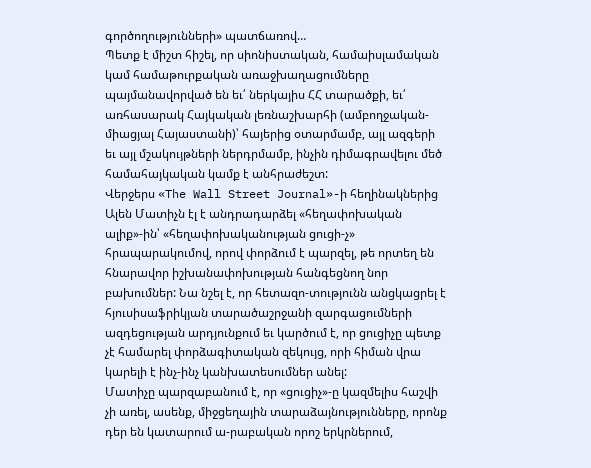գործողությունների» պատճառով…
Պետք է միշտ հիշել, որ սիոնիստական, համաիսլամական կամ համաթուրքական առաջխաղացումները պայմանավորված են եւ՛ ներկայիս ՀՀ տարածքի, եւ՛ առհասարակ Հայկական լեռնաշխարհի (ամբողջական-միացյալ Հայաստանի)՝ հայերից օտարմամբ, այլ ազգերի եւ այլ մշակույթների ներդրմամբ, ինչին դիմագրավելու մեծ համահայկական կամք է անհրաժեշտ:
Վերջերս «The Wall Street Journal»-ի հեղինակներից Ալեն Մատիչն էլ է անդրադարձել «հեղափոխական ալիք»-ին՝ «հեղափոխականության ցուցի-չ» հրապարակումով, որով փորձում է պարզել, թե որտեղ են հնարավոր իշխանափոխության հանգեցնող նոր բախումներ: Նա նշել է, որ հետազո-տությունն անցկացրել է հյուսիսաֆրիկյան տարածաշրջանի զարգացումների ազդեցության արդյունքում եւ կարծում է, որ ցուցիչը պետք չէ համարել փորձագիտական զեկույց, որի հիման վրա կարելի է ինչ-ինչ կանխատեսումներ անել:
Մատիչը պարզաբանում է, որ «ցուցիչ»-ը կազմելիս հաշվի չի առել, ասենք, միջցեղային տարաձայնությունները, որոնք դեր են կատարում ա-րաբական որոշ երկրներում,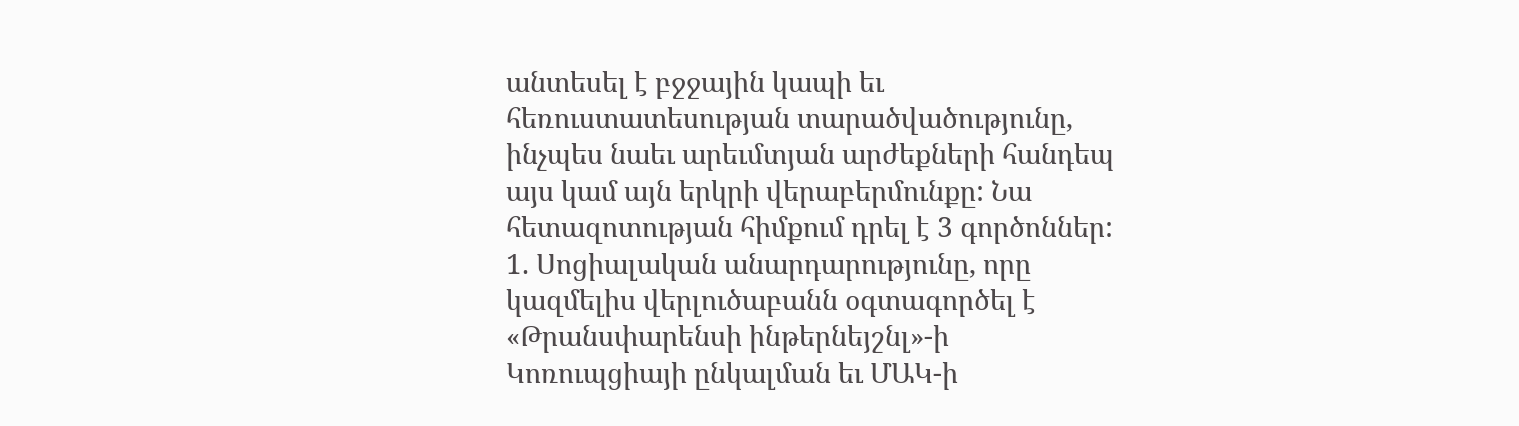անտեսել է բջջային կապի եւ հեռուստատեսության տարածվածությունը, ինչպես նաեւ արեւմտյան արժեքների հանդեպ այս կամ այն երկրի վերաբերմունքը: Նա հետազոտության հիմքում դրել է 3 գործոններ:
1. Սոցիալական անարդարությունը, որը կազմելիս վերլուծաբանն օգտագործել է «Թրանսփարենսի ինթերնեյշնլ»-ի Կոռուպցիայի ընկալման եւ ՄԱԿ-ի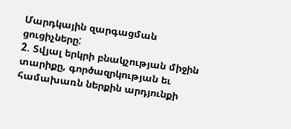Մարդկային զարգացման ցուցիչները:
2. Տվյալ երկրի բնակչության միջին տարիքը, գործազրկության եւ համախառն ներքին արդյունքի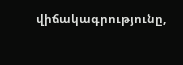վիճակագրությունը,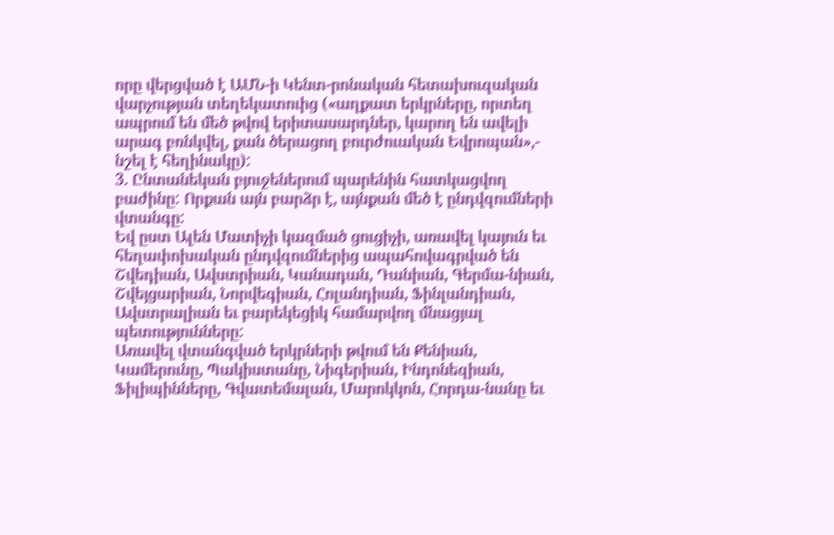որը վերցված է ԱՄՆ-ի Կենտ-րոնական հետախուզական վարչության տեղեկատուից («աղքատ երկրները, որտեղ ապրում են մեծ թվով երիտասարդներ, կարող են ավելի արագ բռնկվել, քան ծերացող բուրժուական Եվրոպան»,- նշել է հեղինակը):
3. Ընտանեկան բյուջեներում պարենին հատկացվող բաժինը: Որքան այն բարձր է, այնքան մեծ է ընդվզումների վտանգը:
Եվ ըստ Ալեն Մատիչի կազմած ցուցիչի, առավել կայուն եւ հեղափոխական ընդվզումներից ապահովագրված են Շվեդիան, Ավստրիան, Կանադան, Դանիան, Գերմա-նիան, Շվեյցարիան, Նորվեգիան, Հոլանդիան, Ֆինլանդիան, Ավստրալիան եւ բարեկեցիկ համարվող մնացյալ պետությունները:
Առավել վտանգված երկրների թվում են Քենիան, Կամերունը, Պակիստանը, Նիգերիան, Ինդոնեզիան, Ֆիլիպինները, Գվատեմալան, Մարոկկոն, Հորդա-նանը եւ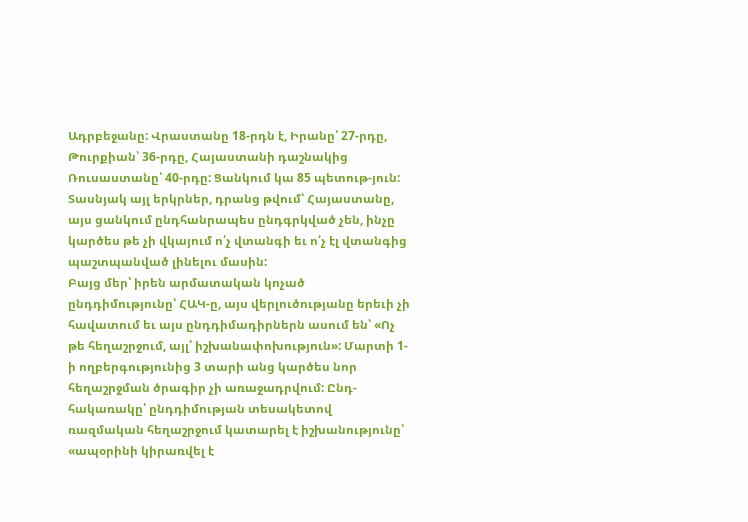Ադրբեջանը: Վրաստանը 18-րդն է, Իրանը՝ 27-րդը, Թուրքիան՝ 36-րդը, Հայաստանի դաշնակից Ռուսաստանը՝ 40-րդը: Ցանկում կա 85 պետութ-յուն: Տասնյակ այլ երկրներ, դրանց թվում՝ Հայաստանը, այս ցանկում ընդհանրապես ընդգրկված չեն, ինչը կարծես թե չի վկայում ո՛չ վտանգի եւ ո՛չ էլ վտանգից պաշտպանված լինելու մասին:
Բայց մեր՝ իրեն արմատական կոչած ընդդիմությունը՝ ՀԱԿ-ը, այս վերլուծությանը երեւի չի հավատում եւ այս ընդդիմադիրներն ասում են՝ «Ոչ թե հեղաշրջում, այլ՝ իշխանափոխություն»: Մարտի 1-ի ողբերգությունից 3 տարի անց կարծես նոր հեղաշրջման ծրագիր չի առաջադրվում: Ընդ-հակառակը՝ ընդդիմության տեսակետով ռազմական հեղաշրջում կատարել է իշխանությունը՝ «ապօրինի կիրառվել է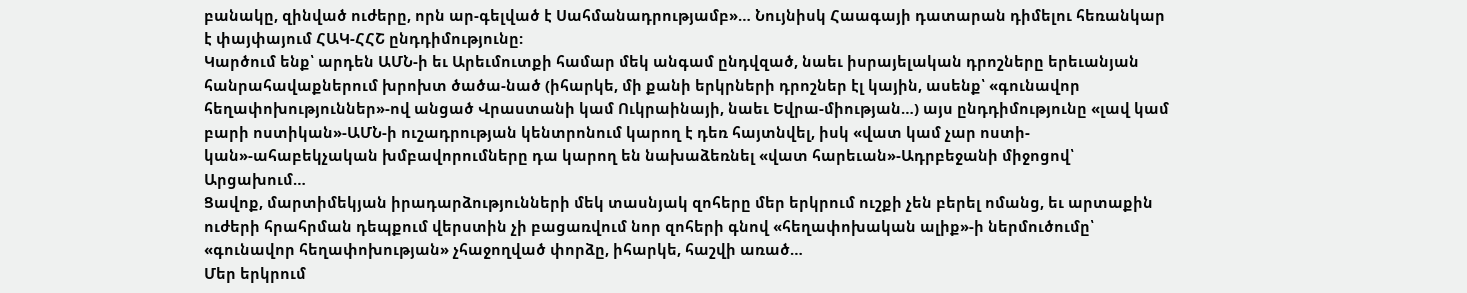բանակը, զինված ուժերը, որն ար-գելված է Սահմանադրությամբ»… Նույնիսկ Հաագայի դատարան դիմելու հեռանկար է փայփայում ՀԱԿ-ՀՀՇ ընդդիմությունը:
Կարծում ենք՝ արդեն ԱՄՆ-ի եւ Արեւմուտքի համար մեկ անգամ ընդվզած, նաեւ իսրայելական դրոշները երեւանյան հանրահավաքներում խրոխտ ծածա-նած (իհարկե, մի քանի երկրների դրոշներ էլ կային, ասենք՝ «գունավոր հեղափոխություններ»-ով անցած Վրաստանի կամ Ուկրաինայի, նաեւ Եվրա-միության…) այս ընդդիմությունը «լավ կամ բարի ոստիկան»-ԱՄՆ-ի ուշադրության կենտրոնում կարող է դեռ հայտնվել, իսկ «վատ կամ չար ոստի-կան»-ահաբեկչական խմբավորումները դա կարող են նախաձեռնել «վատ հարեւան»-Ադրբեջանի միջոցով՝ Արցախում…
Ցավոք, մարտիմեկյան իրադարձությունների մեկ տասնյակ զոհերը մեր երկրում ուշքի չեն բերել ոմանց, եւ արտաքին ուժերի հրահրման դեպքում վերստին չի բացառվում նոր զոհերի գնով «հեղափոխական ալիք»-ի ներմուծումը՝ «գունավոր հեղափոխության» չհաջողված փորձը, իհարկե, հաշվի առած…
Մեր երկրում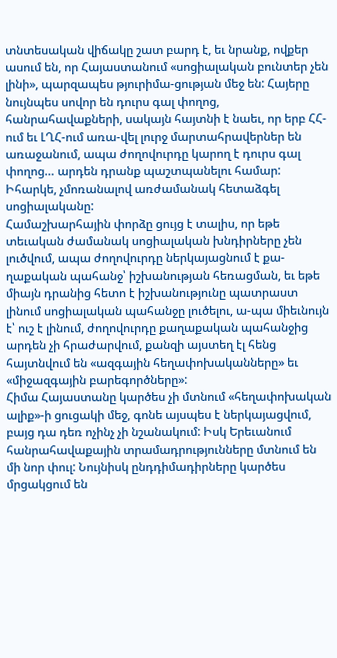տնտեսական վիճակը շատ բարդ է, եւ նրանք, ովքեր ասում են, որ Հայաստանում «սոցիալական բունտեր չեն լինի», պարզապես թյուրիմա-ցության մեջ են: Հայերը նույնպես սովոր են դուրս գալ փողոց, հանրահավաքների, սակայն հայտնի է նաեւ, որ երբ ՀՀ-ում եւ ԼՂՀ-ում առա-վել լուրջ մարտահրավերներ են առաջանում, ապա ժողովուրդը կարող է դուրս գալ փողոց… արդեն դրանք պաշտպանելու համար: Իհարկե, չմոռանալով առժամանակ հետաձգել սոցիալականը:
Համաշխարհային փորձը ցույց է տալիս, որ եթե տեւական ժամանակ սոցիալական խնդիրները չեն լուծվում, ապա ժողովուրդը ներկայացնում է քա-ղաքական պահանջ՝ իշխանության հեռացման, եւ եթե միայն դրանից հետո է իշխանությունը պատրաստ լինում սոցիալական պահանջը լուծելու, ա-պա միեւնույն է՝ ուշ է լինում, ժողովուրդը քաղաքական պահանջից արդեն չի հրաժարվում, քանզի այստեղ էլ հենց հայտնվում են «ազգային հեղափոխականները» եւ «միջազգային բարեգործները»:
Հիմա Հայաստանը կարծես չի մտնում «հեղափոխական ալիք»-ի ցուցակի մեջ, գոնե այսպես է ներկայացվում, բայց դա դեռ ոչինչ չի նշանակում: Իսկ Երեւանում հանրահավաքային տրամադրությունները մտնում են մի նոր փուլ: Նույնիսկ ընդդիմադիրները կարծես մրցակցում են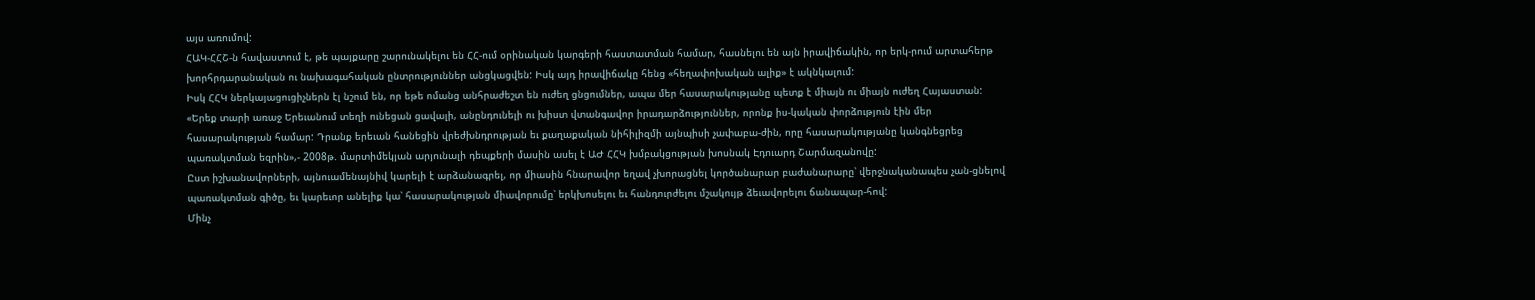այս առումով:
ՀԱԿ-ՀՀՇ-ն հավաստում է, թե պայքարը շարունակելու են ՀՀ-ում օրինական կարգերի հաստատման համար, հասնելու են այն իրավիճակին, որ երկ-րում արտահերթ խորհրդարանական ու նախագահական ընտրություններ անցկացվեն: Իսկ այդ իրավիճակը հենց «հեղափոխական ալիք» է ակնկալում:
Իսկ ՀՀԿ ներկայացուցիչներն էլ նշում են, որ եթե ոմանց անհրաժեշտ են ուժեղ ցնցումներ, ապա մեր հասարակությանը պետք է միայն ու միայն ուժեղ Հայաստան: «Երեք տարի առաջ Երեւանում տեղի ունեցան ցավալի, անընդունելի ու խիստ վտանգավոր իրադարձություններ, որոնք իս-կական փորձություն էին մեր հասարակության համար: Դրանք երեւան հանեցին վրեժխնդրության եւ քաղաքական նիհիլիզմի այնպիսի չափաբա-ժին, որը հասարակությանը կանգնեցրեց պառակտման եզրին»,- 2008թ. մարտիմեկյան արյունալի դեպքերի մասին ասել է ԱԺ ՀՀԿ խմբակցության խոսնակ Էդուարդ Շարմազանովը:
Ըստ իշխանավորների, այնուամենայնիվ կարելի է արձանագրել, որ միասին հնարավոր եղավ չխորացնել կործանարար բաժանարարը՝ վերջնականապես չան-ցնելով պառակտման գիծը, եւ կարեւոր անելիք կա՝ հասարակության միավորումը՝ երկխոսելու եւ հանդուրժելու մշակույթ ձեւավորելու ճանապար-հով:
Մինչ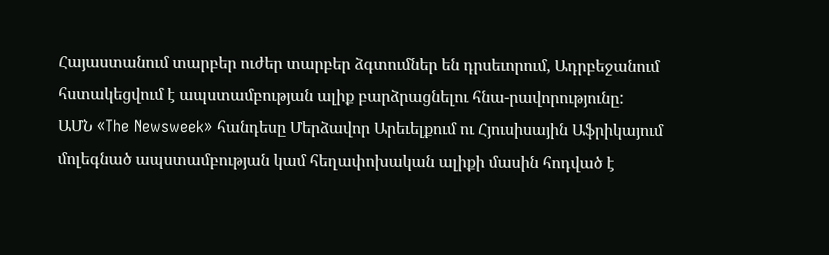Հայաստանում տարբեր ուժեր տարբեր ձգտումներ են դրսեւորում, Ադրբեջանում հստակեցվում է ապստամբության ալիք բարձրացնելու հնա-րավորությունը:
ԱՄՆ «The Newsweek» հանդեսը Մերձավոր Արեւելքում ու Հյուսիսային Աֆրիկայում մոլեգնած ապստամբության կամ հեղափոխական ալիքի մասին հոդված է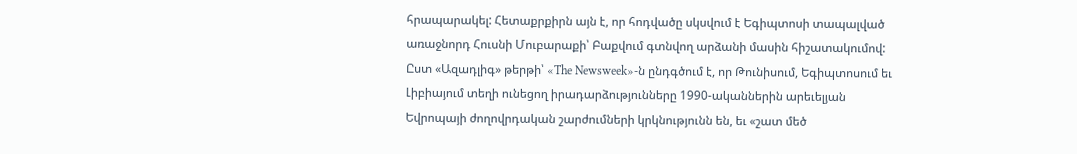հրապարակել: Հետաքրքիրն այն է, որ հոդվածը սկսվում է Եգիպտոսի տապալված առաջնորդ Հուսնի Մուբարաքի՝ Բաքվում գտնվող արձանի մասին հիշատակումով: Ըստ «Ազադլիգ» թերթի՝ «The Newsweek»-ն ընդգծում է, որ Թունիսում, Եգիպտոսում եւ Լիբիայում տեղի ունեցող իրադարձությունները 1990-ականներին արեւելյան Եվրոպայի ժողովրդական շարժումների կրկնությունն են, եւ «շատ մեծ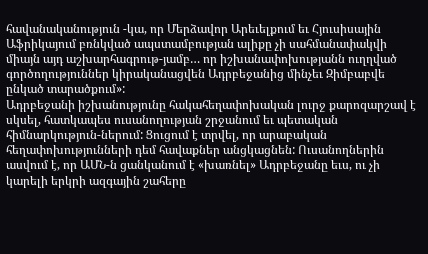հավանականություն -կա, որ Մերձավոր Արեւելքում եւ Հյուսիսային Աֆրիկայում բռնկված ապստամբության ալիքը չի սահմանափակվի միայն այդ աշխարհագրութ-յամբ… որ իշխանափոխությանն ուղղված գործողություններ կիրականացվեն Ադրբեջանից մինչեւ Զիմբաբվե ընկած տարածքում»:
Ադրբեջանի իշխանությունը հակահեղափոխական լուրջ քարոզարշավ է սկսել, հատկապես ուսանողության շրջանում եւ պետական հիմնարկություն-ներում: Ցուցում է տրվել, որ արաբական հեղափոխությունների դեմ հավաքներ անցկացնեն: Ուսանողներին ասվում է, որ ԱՄՆ-ն ցանկանում է «խառնել» Ադրբեջանը եւս, ու չի կարելի երկրի ազգային շահերը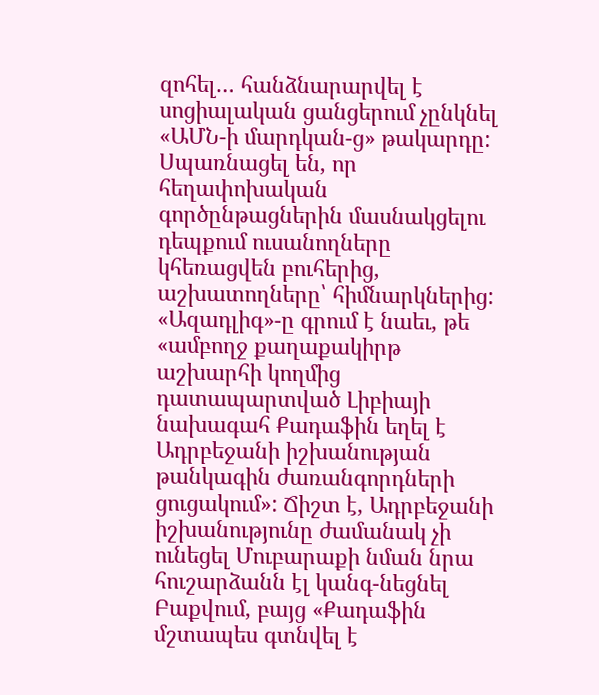զոհել… հանձնարարվել է սոցիալական ցանցերում չընկնել «ԱՄՆ-ի մարդկան-ց» թակարդը: Սպառնացել են, որ հեղափոխական գործընթացներին մասնակցելու դեպքում ուսանողները կհեռացվեն բուհերից, աշխատողները՝ հիմնարկներից:
«Ազադլիգ»-ը գրում է նաեւ, թե «ամբողջ քաղաքակիրթ աշխարհի կողմից դատապարտված Լիբիայի նախագահ Քադաֆին եղել է Ադրբեջանի իշխանության թանկագին ժառանգորդների ցուցակում»: Ճիշտ է, Ադրբեջանի իշխանությունը ժամանակ չի ունեցել Մուբարաքի նման նրա հուշարձանն էլ կանգ-նեցնել Բաքվում, բայց «Քադաֆին մշտապես գտնվել է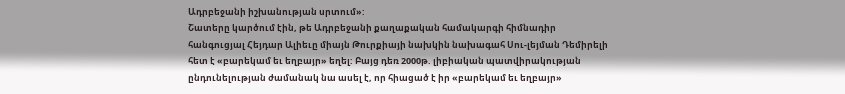Ադրբեջանի իշխանության սրտում»:
Շատերը կարծում էին, թե Ադրբեջանի քաղաքական համակարգի հիմնադիր հանգուցյալ Հեյդար Ալիեւը միայն Թուրքիայի նախկին նախագահ Սու-լեյման Դեմիրելի հետ է «բարեկամ եւ եղբայր» եղել: Բայց դեռ 2000թ. լիբիական պատվիրակության ընդունելության ժամանակ նա ասել է, որ հիացած է իր «բարեկամ եւ եղբայր»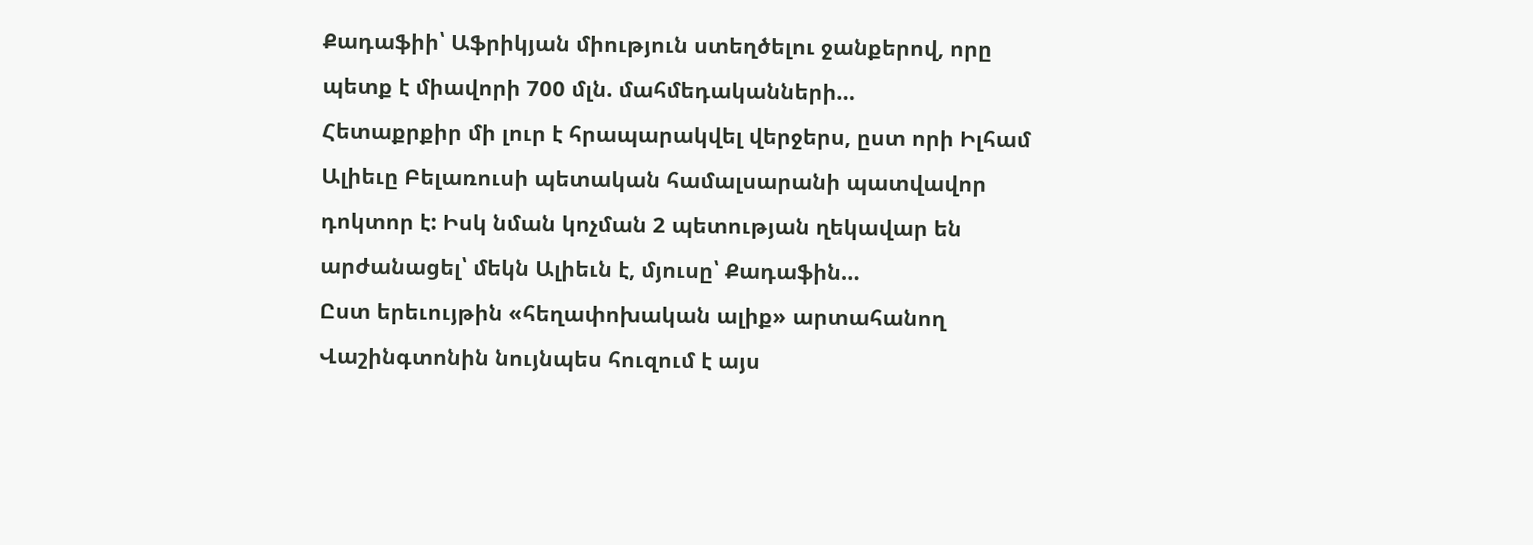Քադաֆիի՝ Աֆրիկյան միություն ստեղծելու ջանքերով, որը պետք է միավորի 700 մլն. մահմեդականների…
Հետաքրքիր մի լուր է հրապարակվել վերջերս, ըստ որի Իլհամ Ալիեւը Բելառուսի պետական համալսարանի պատվավոր դոկտոր է: Իսկ նման կոչման 2 պետության ղեկավար են արժանացել՝ մեկն Ալիեւն է, մյուսը՝ Քադաֆին…
Ըստ երեւույթին «հեղափոխական ալիք» արտահանող Վաշինգտոնին նույնպես հուզում է այս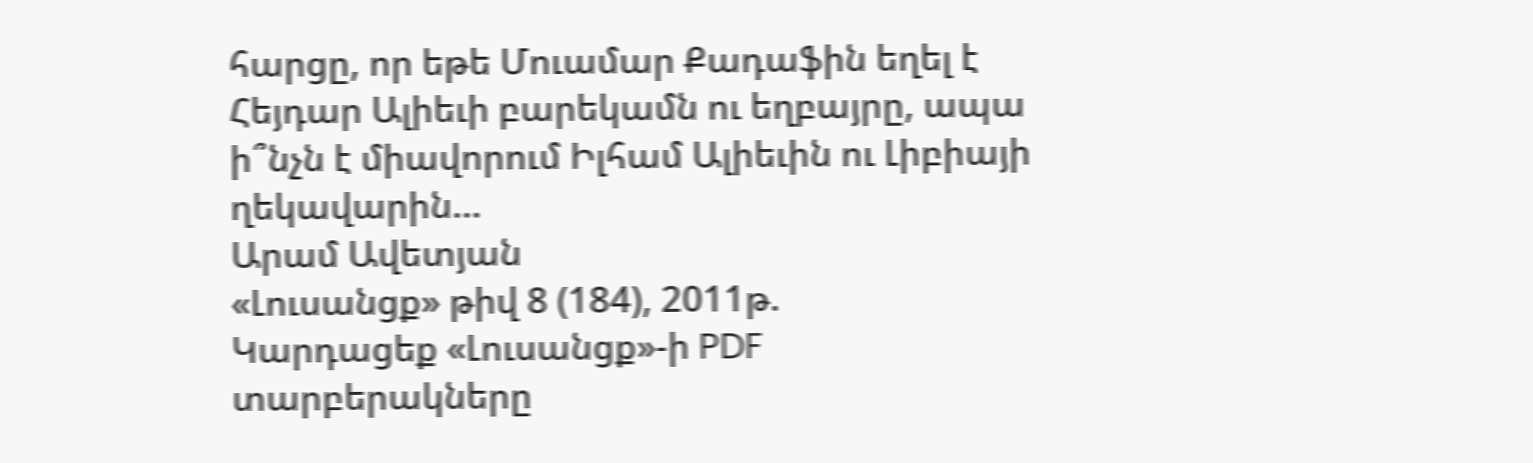հարցը, որ եթե Մուամար Քադաֆին եղել է Հեյդար Ալիեւի բարեկամն ու եղբայրը, ապա ի՞նչն է միավորում Իլհամ Ալիեւին ու Լիբիայի ղեկավարին…
Արամ Ավետյան
«Լուսանցք» թիվ 8 (184), 2011թ.
Կարդացեք «Լուսանցք»-ի PDF տարբերակները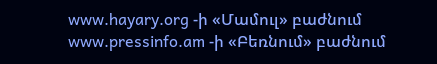www.hayary.org -ի «Մամուլ» բաժնում www.pressinfo.am -ի «Բեռնում» բաժնում